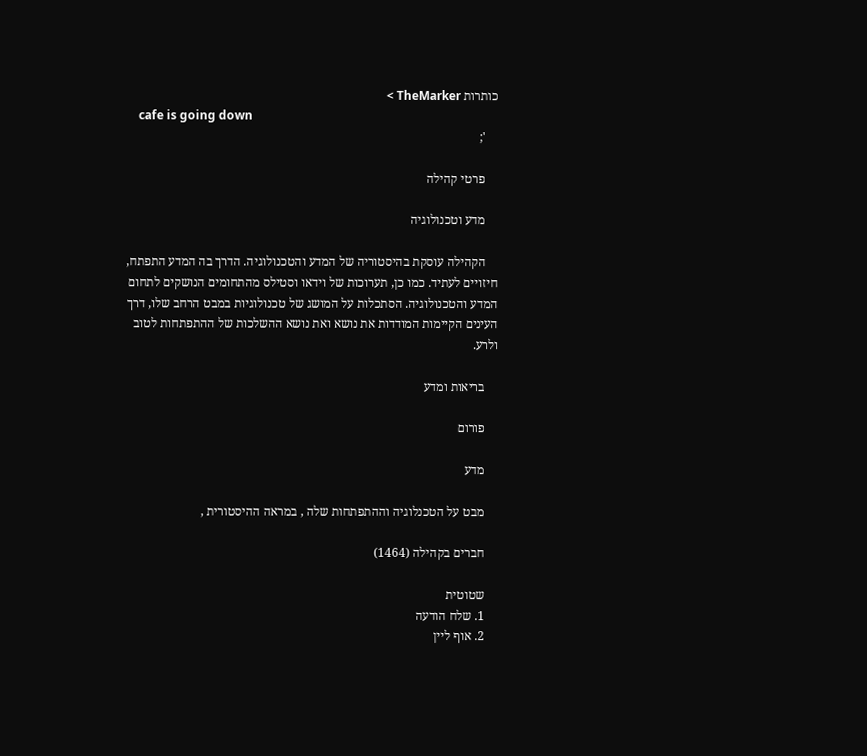כותרות TheMarker >
    cafe is going down
    ';

    פרטי קהילה

    מדע וטכנולוגיה

    הקהילה עוסקת בהיסטוריה של המדע והטכנולוגיה. הדרך בה המדע התפתח, חיזויים לעתיד. כמו כן, תערוכות של וידאו וסטילס מהתחומים הנושקים לתחום המדע והטכנולוגיה. הסתכלות על המושג של טכנולוגיות במבט הרחב שלו, דרך העינים הקיימות המודדות את נושא ואת נושא ההשלכות של ההתפתחות לטוב ולרע.

    בריאות ומדע

    פורום

    מדע

    מבט על הטכנלוגיה וההתפתחות שלה , במראה ההיסטורית ,

    חברים בקהילה (1464)

    שטוטית
    1. שלח הודעה
    2. אוף ליין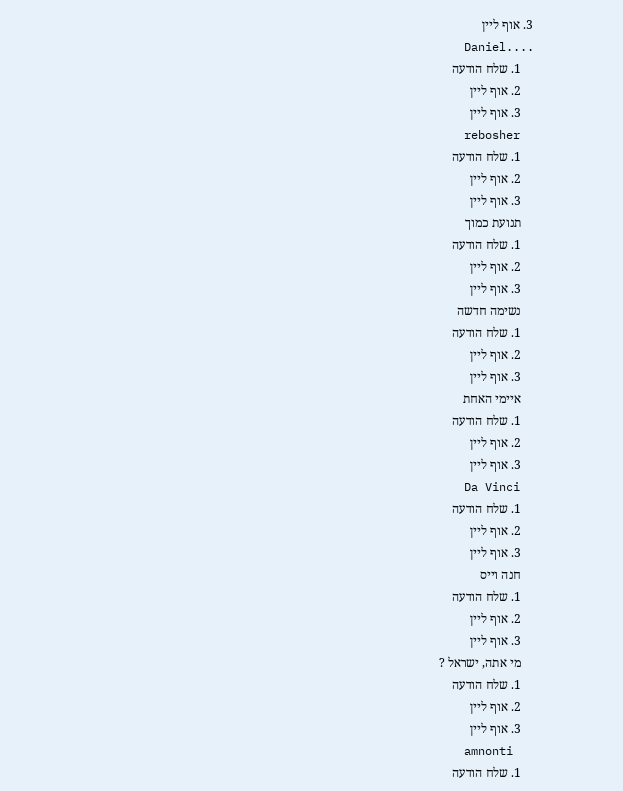3. אוף ליין
    Daniel....
    1. שלח הודעה
    2. אוף ליין
    3. אוף ליין
    rebosher
    1. שלח הודעה
    2. אוף ליין
    3. אוף ליין
    תנועת כמוך
    1. שלח הודעה
    2. אוף ליין
    3. אוף ליין
    נשימה חדשה
    1. שלח הודעה
    2. אוף ליין
    3. אוף ליין
    איימי האחת
    1. שלח הודעה
    2. אוף ליין
    3. אוף ליין
    Da Vinci
    1. שלח הודעה
    2. אוף ליין
    3. אוף ליין
    חנה וייס
    1. שלח הודעה
    2. אוף ליין
    3. אוף ליין
    מי אתה, ישראל ?
    1. שלח הודעה
    2. אוף ליין
    3. אוף ליין
    amnonti
    1. שלח הודעה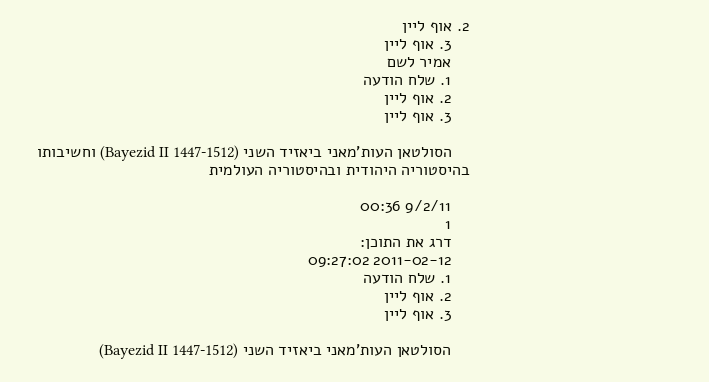2. אוף ליין
    3. אוף ליין
    אמיר לשם
    1. שלח הודעה
    2. אוף ליין
    3. אוף ליין

    הסולטאן העות'מאני ביאזיד השני (Bayezid II 1447-1512) וחשיבותו בהיסטוריה היהודית ובהיסטוריה העולמית

    9/2/11 00:36
    1
    דרג את התוכן:
    2011-02-12 09:27:02
    1. שלח הודעה
    2. אוף ליין
    3. אוף ליין

    הסולטאן העות'מאני ביאזיד השני (Bayezid II 1447-1512)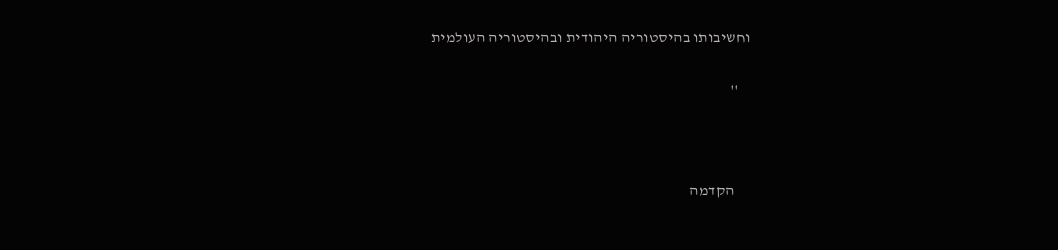וחשיבותו בהיסטוריה היהודית ובהיסטוריה העולמית

    ''



     הקדמה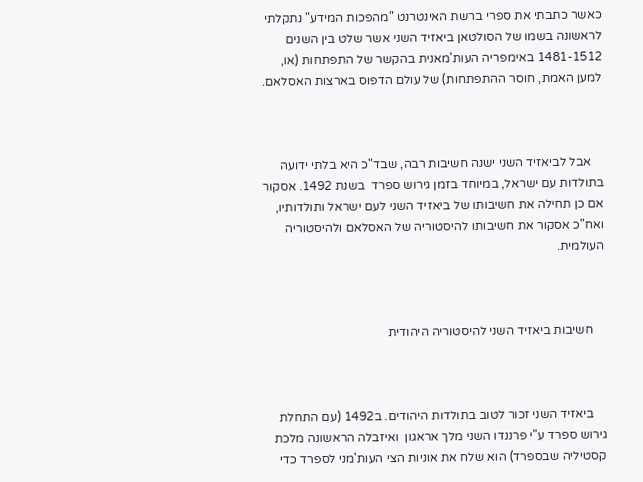כאשר כתבתי את ספרי ברשת האינטרנט "מהפכות המידע" נתקלתי לראשונה בשמו של הסולטאן ביאזיד השני אשר שלט בין השנים 1481-1512 באימפריה העות'מאנית בהקשר של התפתחות (או, למען האמת, חוסר ההתפתחות) של עולם הדפוס בארצות האסלאם.



    אבל לביאזיד השני ישנה חשיבות רבה, שבד"כ היא בלתי ידועה בתולדות עם ישראל, במיוחד בזמן גירוש ספרד  בשנת 1492. אסקור אם כן תחילה את חשיבותו של ביאזיד השני לעם ישראל ותולדותיו, ואח"כ אסקור את חשיבותו להיסטוריה של האסלאם ולהיסטוריה העולמית.



    חשיבות ביאזיד השני להיסטוריה היהודית



    ביאזיד השני זכור לטוב בתולדות היהודים. ב1492 (עם התחלת גירוש ספרד ע"י פרננדו השני מלך אראגון  ואיזבלה הראשונה מלכת קסטיליה שבספרד) הוא שלח את אוניות הצי העות'מני לספרד כדי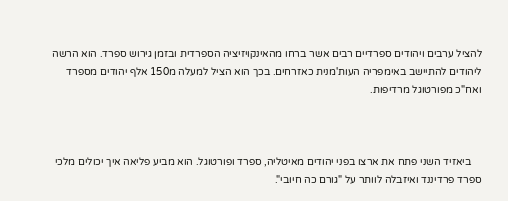להציל ערבים ויהודים ספרדיים רבים אשר ברחו מהאינקויזיציה הספרדית ובזמן גירוש ספרד. הוא הרשה ליהודים להתיישב באימפריה העות'מנית כאזרחים. בכך הוא הציל למעלה מ150 אלף יהודים מספרד ואח"כ מפורטוגל מרדיפות.



    ביאזיד השני פתח את ארצו בפני יהודים מאיטליה, ספרד ופורטוגל. הוא מביע פליאה איך יכולים מלכי ספרד פרדיננד ואיזבלה לוותר על "גורם כה חיובי".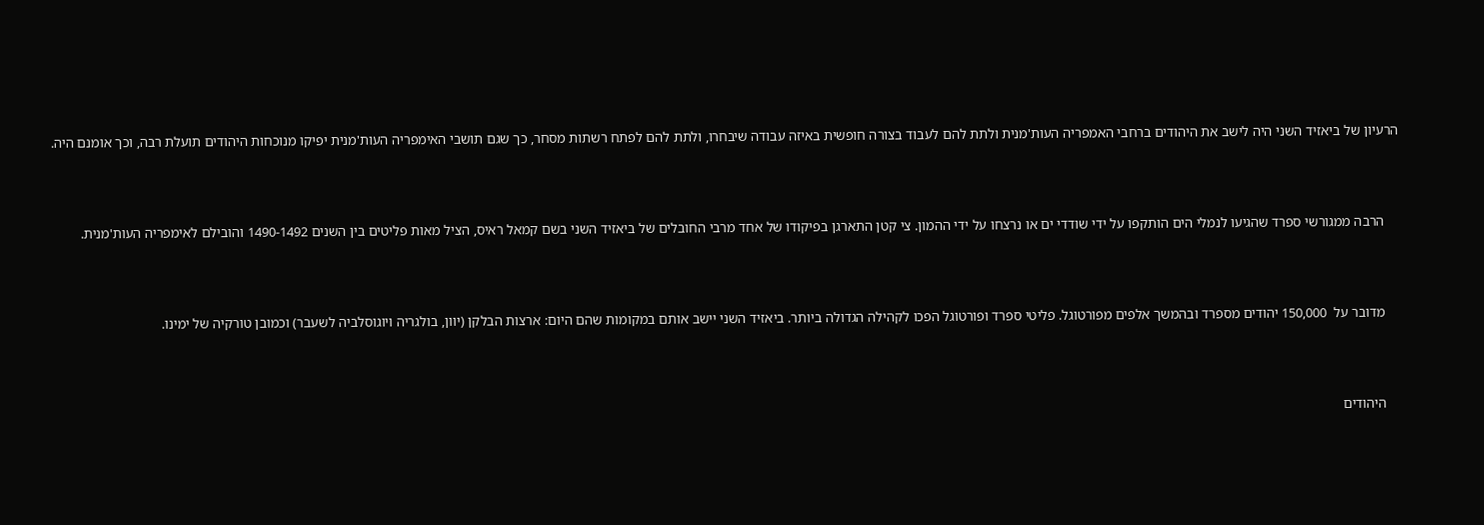הרעיון של ביאזיד השני היה לישב את היהודים ברחבי האמפריה העות'מנית ולתת להם לעבוד בצורה חופשית באיזה עבודה שיבחרו, ולתת להם לפתח רשתות מסחר, כך שגם תושבי האימפריה העות'מנית יפיקו מנוכחות היהודים תועלת רבה, וכך אומנם היה.



    הרבה ממגורשי ספרד שהגיעו לנמלי הים הותקפו על ידי שודדי ים או נרצחו על ידי ההמון. צי קטן התארגן בפיקודו של אחד מרבי החובלים של ביאזיד השני בשם קמאל ראיס, הציל מאות פליטים בין השנים 1490-1492 והובילם לאימפריה העות'מנית.



    מדובר על  150,000 יהודים מספרד ובהמשך אלפים מפורטוגל. פליטי ספרד ופורטוגל הפכו לקהילה הגדולה ביותר. ביאזיד השני יישב אותם במקומות שהם היום: ארצות הבלקן (יוון, בולגריה ויוגוסלביה לשעבר) וכמובן טורקיה של ימינו.



    היהודים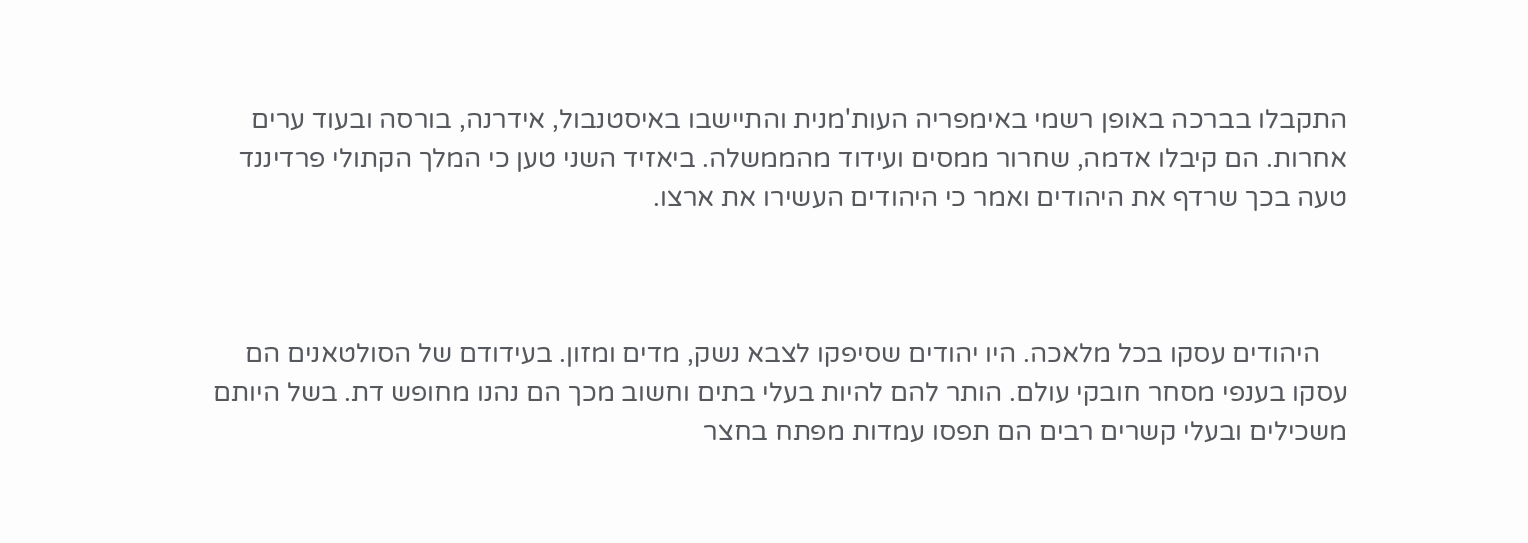התקבלו בברכה באופן רשמי באימפריה העות'מנית והתיישבו באיסטנבול, אידרנה, בורסה ובעוד ערים אחרות. הם קיבלו אדמה, שחרור ממסים ועידוד מהממשלה. ביאזיד השני טען כי המלך הקתולי פרדיננד טעה בכך שרדף את היהודים ואמר כי היהודים העשירו את ארצו.



    היהודים עסקו בכל מלאכה. היו יהודים שסיפקו לצבא נשק, מדים ומזון. בעידודם של הסולטאנים הם עסקו בענפי מסחר חובקי עולם. הותר להם להיות בעלי בתים וחשוב מכך הם נהנו מחופש דת. בשל היותם משכילים ובעלי קשרים רבים הם תפסו עמדות מפתח בחצר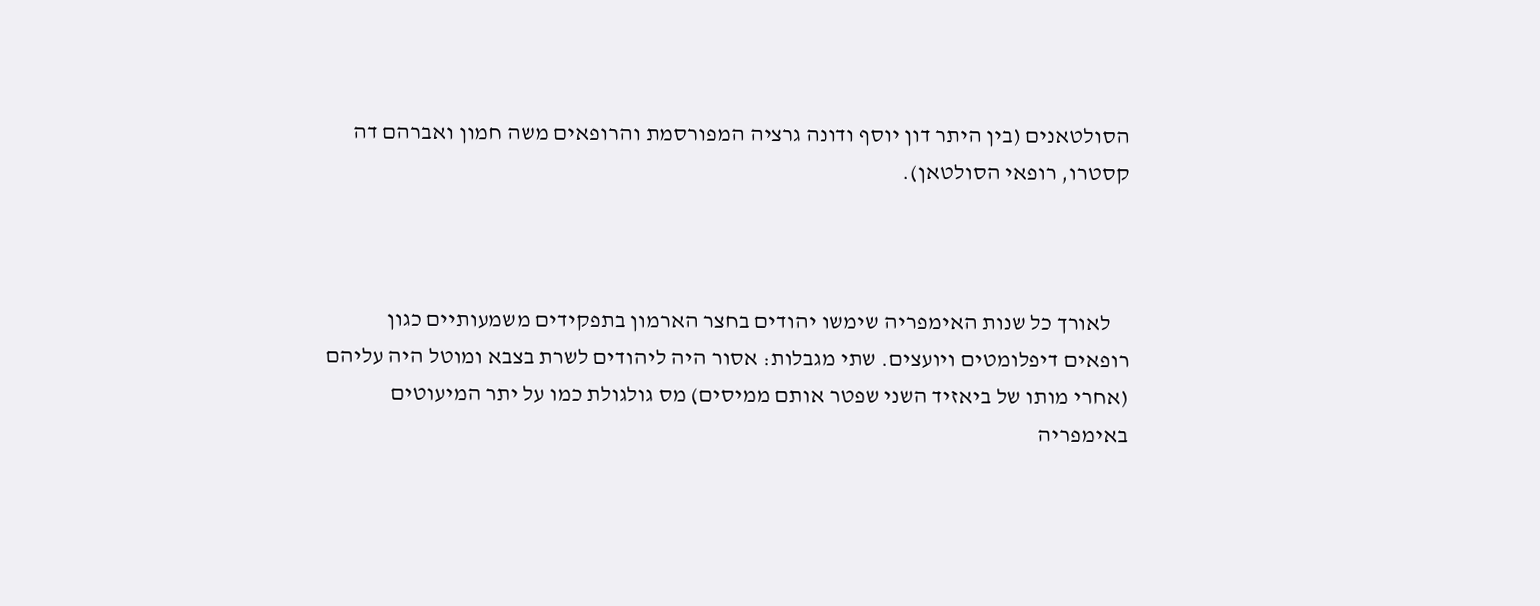הסולטאנים (בין היתר דון יוסף ודונה גרציה המפורסמת והרופאים משה חמון ואברהם דה קסטרו, רופאי הסולטאן).



    לאורך כל שנות האימפריה שימשו יהודים בחצר הארמון בתפקידים משמעותיים כגון רופאים דיפלומטים ויועצים. שתי מגבלות: אסור היה ליהודים לשרת בצבא ומוטל היה עליהם (אחרי מותו של ביאזיד השני שפטר אותם ממיסים) מס גולגולת כמו על יתר המיעוטים באימפריה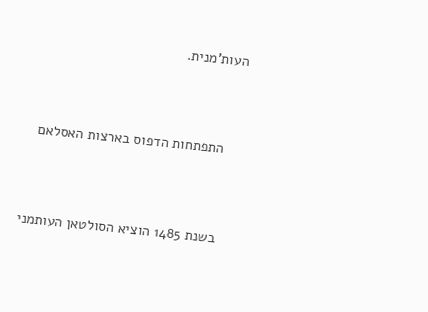העות'מנית.



    התפתחות הדפוס בארצות האסלאם



    בשנת 1485 הוציא הסולטאן העותמני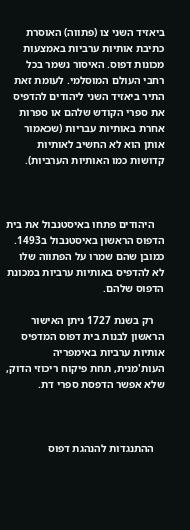ביאזיד השני צו (פתווה) האוסרת כתיבת אותיות ערביות באמצעות מכונות דפוס. האיסור נשמר בכל רחבי העולם המוסלמי. לעומת זאת התיר ביאזיד השני ליהודים להדפיס את ספרי הקודש שלהם או ספרות אחרת באותיות עבריות (שכאמור אותן הוא לא החשיב לאותיות קדושות כמו האותיות הערביות).



    היהודים פתחו באיסטנבול את בית הדפוס הראשון באיסטנבול ב1493. כמובן שהם שמרו על הפתווה שלו לא להדפיס באותיות ערביות במכונת הדפוס שלהם.

    רק בשנת 1727 ניתן האישור הראשון לבנות בית דפוס המדפיס אותיות ערביות באימפריה העות'מנית, תחת פיקוח ריכוזי הדוק, שלא אפשר הדפסת ספרי דת.



    ההתנגדות להנהגת דפוס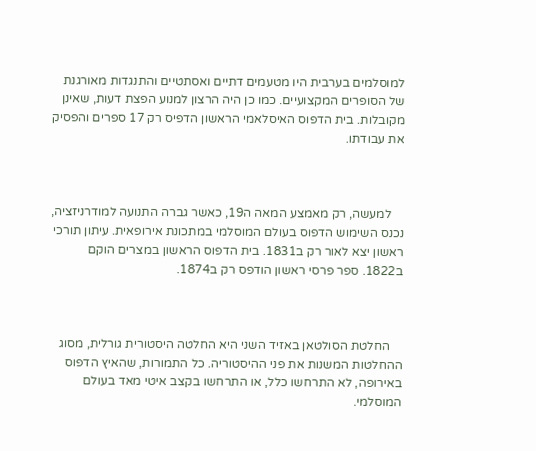למוסלמים בערבית היו מטעמים דתיים ואסתטיים והתנגדות מאורגנת של הסופרים המקצועיים. כמו כן היה הרצון למנוע הפצת דעות, שאינן מקובלות. בית הדפוס האיסלאמי הראשון הדפיס רק 17 ספרים והפסיק את עבודתו.



    למעשה, רק מאמצע המאה ה19, כאשר גברה התנועה למודרניזציה, נכנס השימוש הדפוס בעולם המוסלמי במתכונת אירופאית. עיתון תורכי ראשון יצא לאור רק ב1831. בית הדפוס הראשון במצרים הוקם ב1822. ספר פרסי ראשון הודפס רק ב1874.



    החלטת הסולטאן באזיד השני היא החלטה היסטורית גורלית, מסוג ההחלטות המשנות את פני ההיסטוריה. כל התמורות, שהאיץ הדפוס באירופה, לא התרחשו כלל, או התרחשו בקצב איטי מאד בעולם המוסלמי.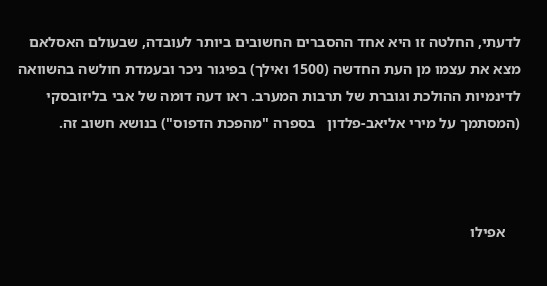לדעתי, החלטה זו היא אחד ההסברים החשובים ביותר לעובדה, שבעולם האסלאם מצא את עצמו מן העת החדשה (1500 ואילך) בפיגור ניכר ובעמדת חולשה בהשוואה לדינמיות ההולכת וגוברת של תרבות המערב. ראו דעה דומה של אבי בליזובסקי (המסתמך על מירי אליאב-פלדון   בספרה "מהפכת הדפוס") בנושא חשוב זה.



    אפילו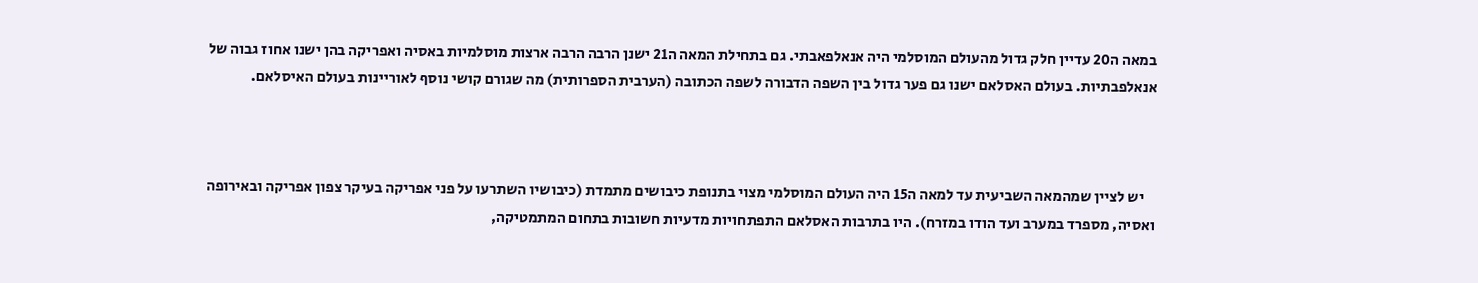במאה ה20 עדיין חלק גדול מהעולם המוסלמי היה אנאלפאבתי. גם בתחילת המאה ה21 ישנן הרבה הרבה ארצות מוסלמיות באסיה ואפריקה בהן ישנו אחוז גבוה של אנאלפבתיות. בעולם האסלאם ישנו גם פער גדול בין השפה הדבורה לשפה הכתובה (הערבית הספרותית) מה שגורם קושי נוסף לאוריינות בעולם האיסלאם.



    יש לציין שמהמאה השביעית עד למאה ה15 היה העולם המוסלמי מצוי בתנופת כיבושים מתמדת (כיבושיו השתרעו על פני אפריקה בעיקר צפון אפריקה ובאירופה ואסיה, מספרד במערב ועד הודו במזרח). היו בתרבות האסלאם התפתחויות מדעיות חשובות בתחום המתמטיקה,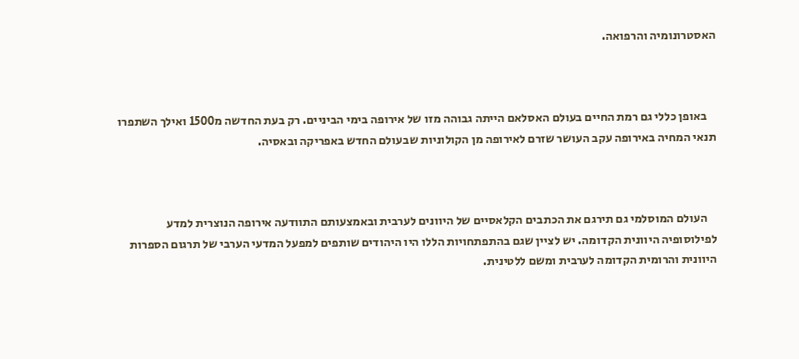האסטרונומיה והרפואה.



    באופן כללי גם רמת החיים בעולם האסלאם הייתה גבוהה מזו של אירופה בימי הביניים. רק בעת החדשה מ1500 ואילך השתפרו תנאי המחיה באירופה עקב העושר שזרם לאירופה מן הקולוניות שבעולם החדש באפריקה ובאסיה.



    העולם המוסלמי גם תירגם את הכתבים הקלאסיים של היוונים לערבית ובאמצעותם התוודעה אירופה הנוצרית למדע לפילוסופיה היוונית הקדומה. יש לציין שגם בהתפתחויות הללו היו היהודים שותפים למפעל המדעי הערבי של תרגום הספרות היוונית והרומית הקדומה לערבית ומשם ללטינית.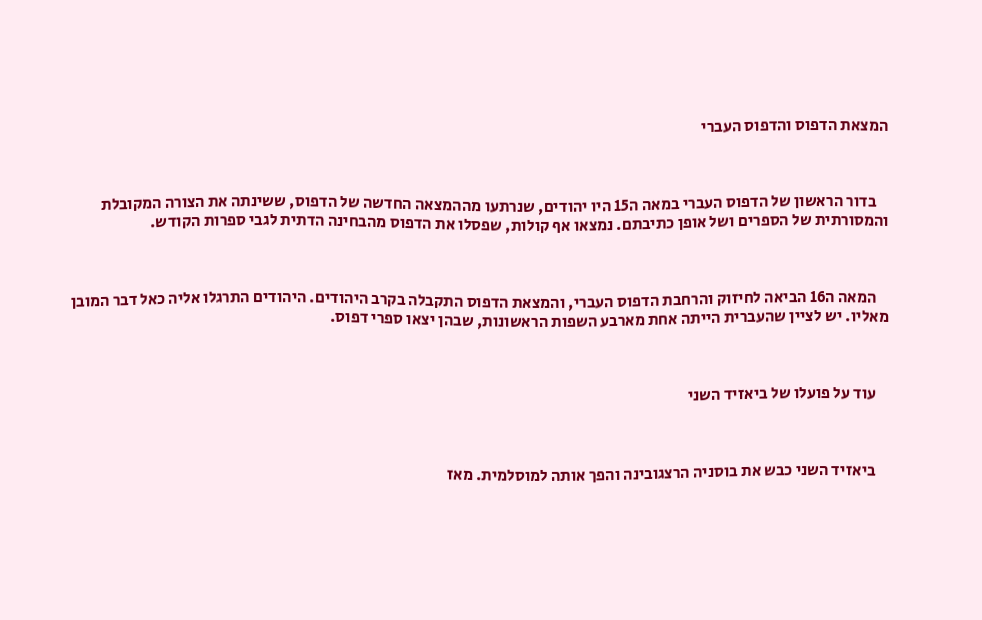המצאת הדפוס והדפוס העברי



    בדור הראשון של הדפוס העברי במאה ה15 היו יהודים, שנרתעו מההמצאה החדשה של הדפוס, ששינתה את הצורה המקובלת והמסורתית של הספרים ושל אופן כתיבתם. נמצאו אף קולות, שפסלו את הדפוס מהבחינה הדתית לגבי ספרות הקודש.



    המאה ה16 הביאה לחיזוק והרחבת הדפוס העברי, והמצאת הדפוס התקבלה בקרב היהודים. היהודים התרגלו אליה כאל דבר המובן מאליו. יש לציין שהעברית הייתה אחת מארבע השפות הראשונות, שבהן יצאו ספרי דפוס.



    עוד על פועלו של ביאזיד השני



    ביאזיד השני כבש את בוסניה הרצגובינה והפך אותה למוסלמית. מאז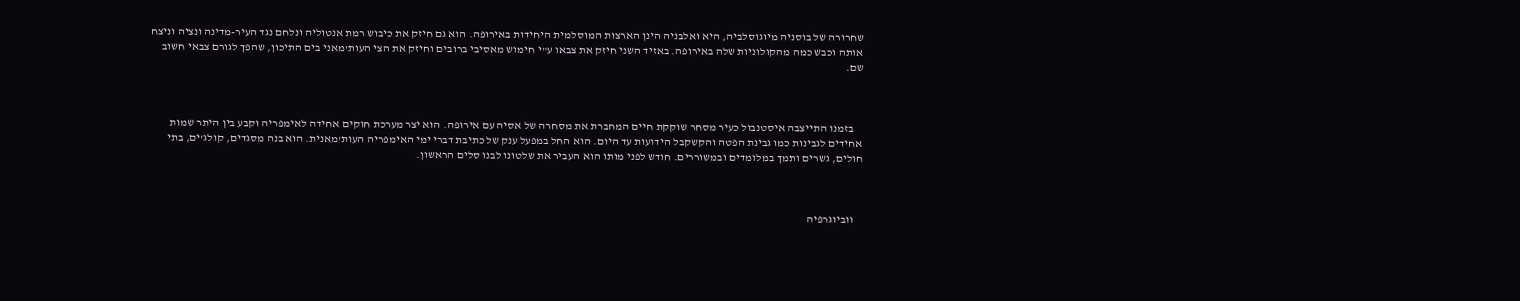שחרורה של בוסניה מיוגוסלביה, היא ואלבניה הינן הארצות המוסלמית היחידות באירופה. הוא גם חיזק את כיבוש רמת אנטוליה ונלחם נגד העיר-מדינה ונציה וניצח אותה וכבש כמה מהקולוניות שלה באירופה. באזיד השני חיזק את צבאו ע"י חימוש מאסיבי ברובים וחיזק את הצי העות'מאני בים התיכון, שהפך לגורם צבאי חשוב שם.



    בזמנו התייצבה איסטנבול כעיר מסחר שוקקת חיים המחברת את מסחרה של אסיה עם אירופה. הוא יצר מערכת חוקים אחידה לאימפריה וקבע בין היתר שמות אחידים לגבינות כמו גבינת הפטה והקשקבל הידועות עד היום. הוא החל במפעל ענק של כתיבת דברי ימי האימפריה העות'מאנית. הוא בנה מסגדים, קולג'ים, בתי חולים, גשרים ותמך במלומדים ובמשוררים. חודש לפני מותו הוא העביר את שלטונו לבנו סלים הראשון.



    ווביוגרפיה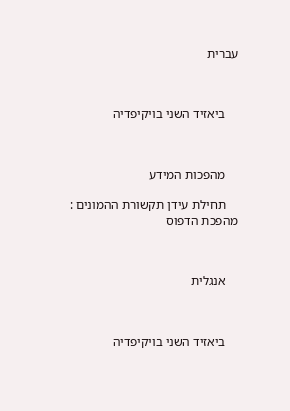עברית



    ביאזיד השני בויקיפדיה



    מהפכות המידע

    תחילת עידן תקשורת ההמונים : מהפכת הדפוס



    אנגלית



    ביאזיד השני בויקיפדיה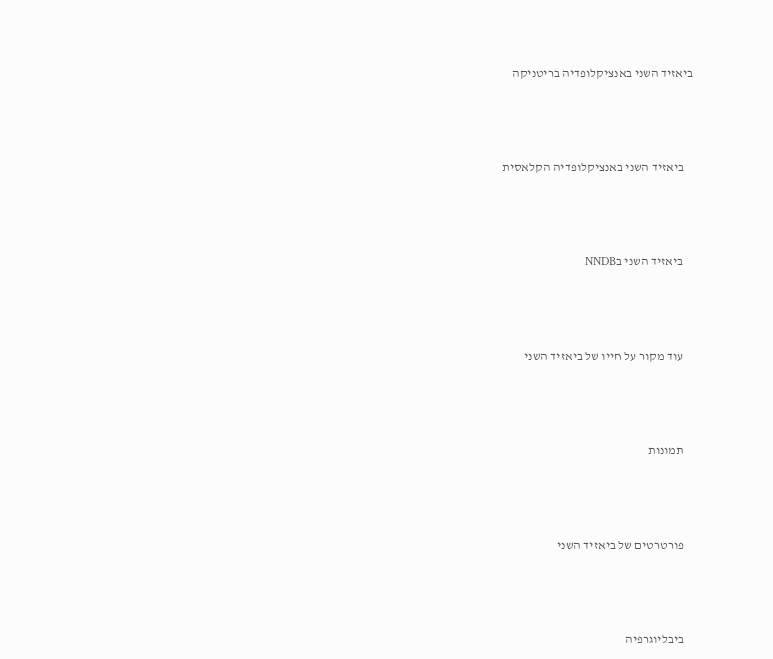ביאזיד השני באנציקלופדיה בריטניקה



    ביאזיד השני באנציקלופדיה הקלאסית



    ביאזיד השני בNNDB



    עוד מקור על חייו של ביאזיד השני



    תמונות



    פורטרטים של ביאזיד השני



    ביבליוגרפיה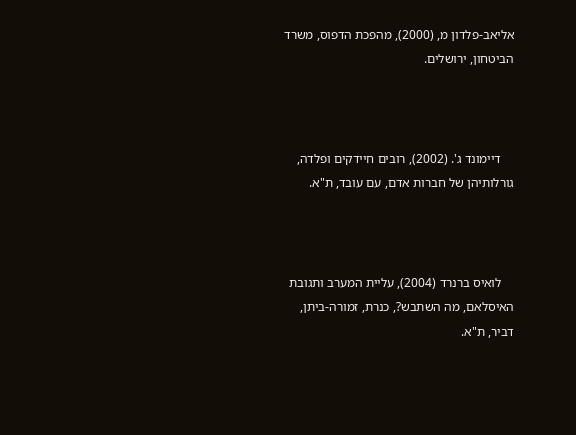אליאב-פלדון מ, (2000), מהפכת הדפוס, משרד הביטחון, ירושלים.



    דיימונד ג'. (2002), רובים חיידקים ופלדה, גורלותיהן של חברות אדם, עם עובד, ת"א.



    לואיס ברנרד (2004), עליית המערב ותגובת האיסלאם, מה השתבש?, כנרת, זמורה-ביתן, דביר, ת"א.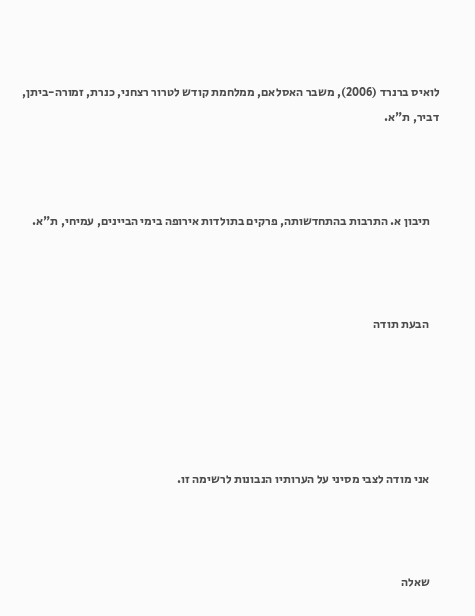לואיס ברנרד (2006), משבר האסלאם, ממלחמת קודש לטרור רצחני, כנרת, זמורה-ביתן, דביר, ת"א.



    תיבון א. התרבות בהתחדשותה, פרקים בתולדות אירופה בימי הביינים, עמיחי, ת"א.



    הבעת תודה





    אני מודה לצבי מסיני על הערותיו הנבונות לרשימה זו.



    שאלה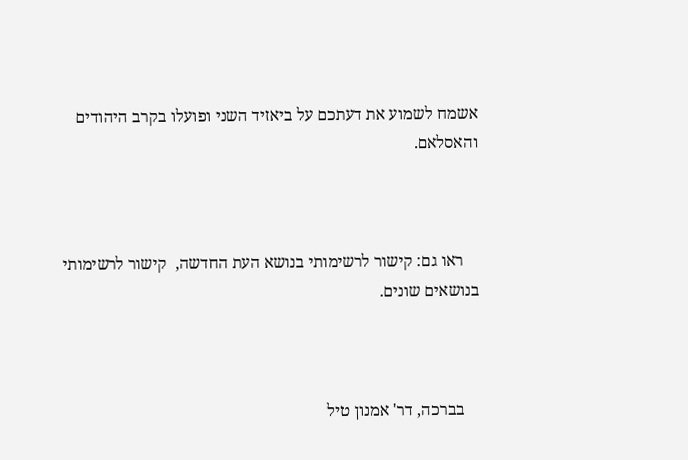אשמח לשמוע את דעתכם על ביאזיד השני ופועלו בקרב היהודים והאסלאם.



    ראו גם: קישור לרשימותי בנושא העת החדשה,  קישור לרשימותי בנושאים שונים.



    בברכה, דר' אמנון טיל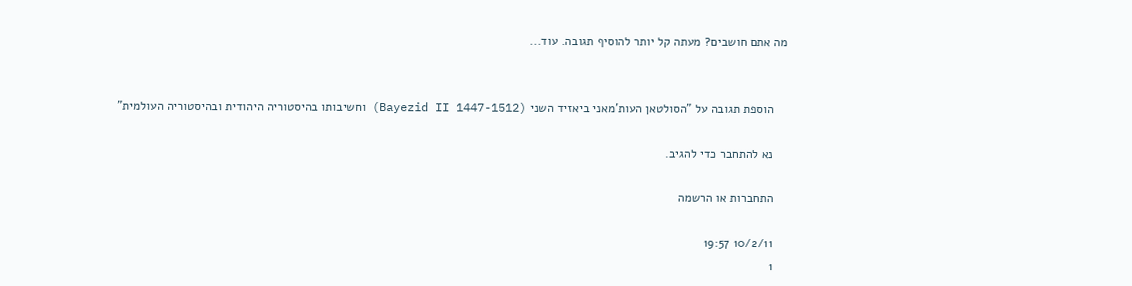מה אתם חושבים? מעתה קל יותר להוסיף תגובה. עוד...


    הוספת תגובה על "הסולטאן העות'מאני ביאזיד השני (Bayezid II 1447-1512) וחשיבותו בהיסטוריה היהודית ובהיסטוריה העולמית"

    נא להתחבר כדי להגיב.

    התחברות או הרשמה

    10/2/11 19:57
    1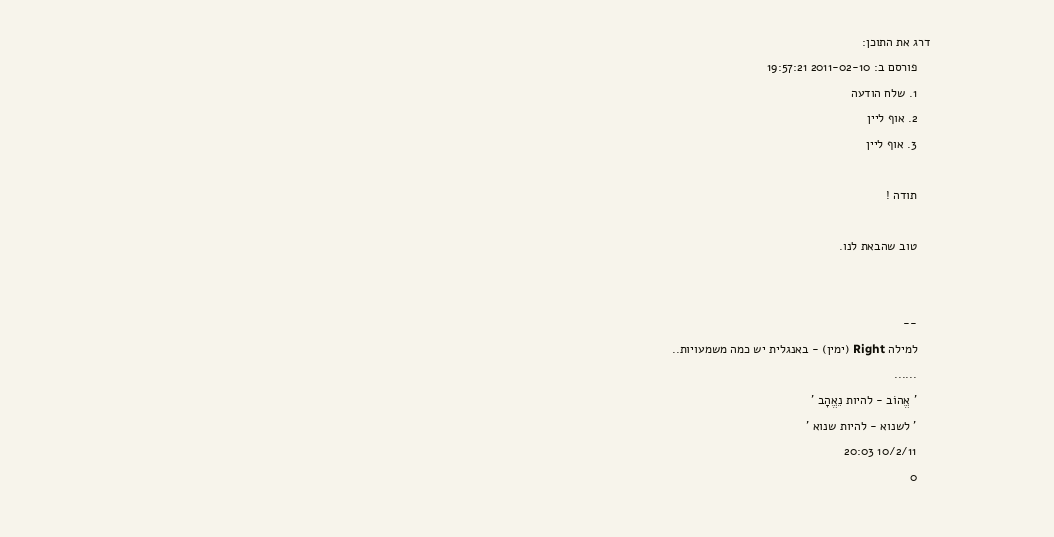דרג את התוכן:
    פורסם ב: 2011-02-10 19:57:21
    1. שלח הודעה
    2. אוף ליין
    3. אוף ליין

    תודה !

    טוב שהבאת לנו.


    --
    למילה Right (ימין) - באנגלית יש כמה משמעויות..
    ......
    ' אֱהוֹב - להיות נֵאֱהָב '
    ' לשנוא - להיות שנוא '
    10/2/11 20:03
    0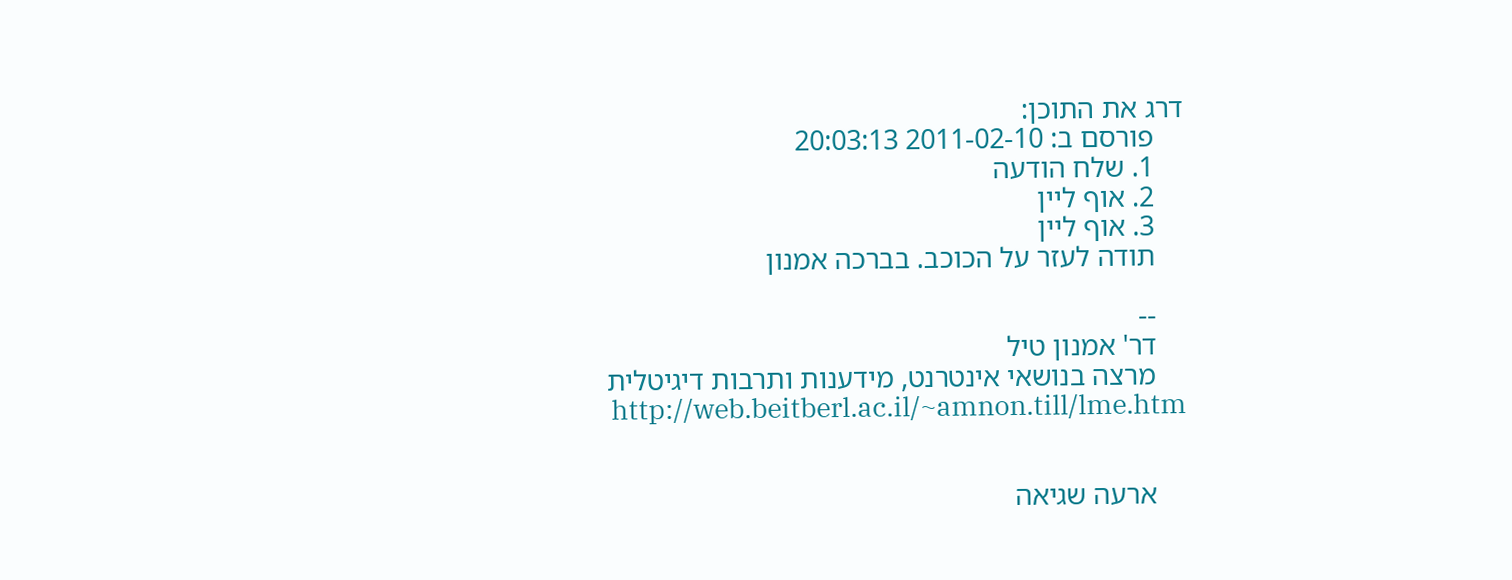דרג את התוכן:
    פורסם ב: 2011-02-10 20:03:13
    1. שלח הודעה
    2. אוף ליין
    3. אוף ליין
    תודה לעזר על הכוכב. בברכה אמנון

    --
    דר' אמנון טיל
    מרצה בנושאי אינטרנט, מידענות ותרבות דיגיטלית
    http://web.beitberl.ac.il/~amnon.till/lme.htm


    ארעה שגיאה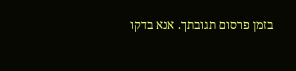בזמן פרסום תגובתך. אנא בדקו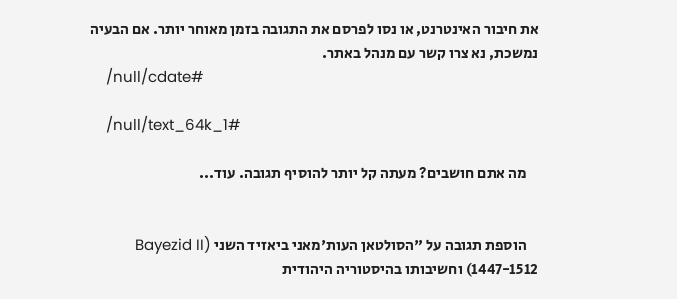את חיבור האינטרנט, או נסו לפרסם את התגובה בזמן מאוחר יותר. אם הבעיה נמשכת, נא צרו קשר עם מנהל באתר.
    /null/cdate#

    /null/text_64k_1#

    מה אתם חושבים? מעתה קל יותר להוסיף תגובה. עוד...


    הוספת תגובה על "הסולטאן העות'מאני ביאזיד השני (Bayezid II 1447-1512) וחשיבותו בהיסטוריה היהודית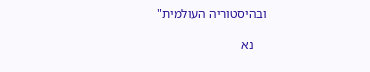ובהיסטוריה העולמית"

    נא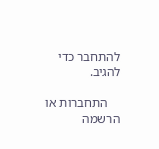להתחבר כדי להגיב.

    התחברות או הרשמה